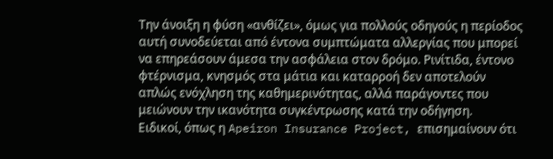Την άνοιξη η φύση «ανθίζει», όμως για πολλούς οδηγούς η περίοδος αυτή συνοδεύεται από έντονα συμπτώματα αλλεργίας που μπορεί να επηρεάσουν άμεσα την ασφάλεια στον δρόμο. Ρινίτιδα, έντονο φτέρνισμα, κνησμός στα μάτια και καταρροή δεν αποτελούν απλώς ενόχληση της καθημερινότητας, αλλά παράγοντες που μειώνουν την ικανότητα συγκέντρωσης κατά την οδήγηση.
Ειδικοί, όπως η Apeiron Insurance Project, επισημαίνουν ότι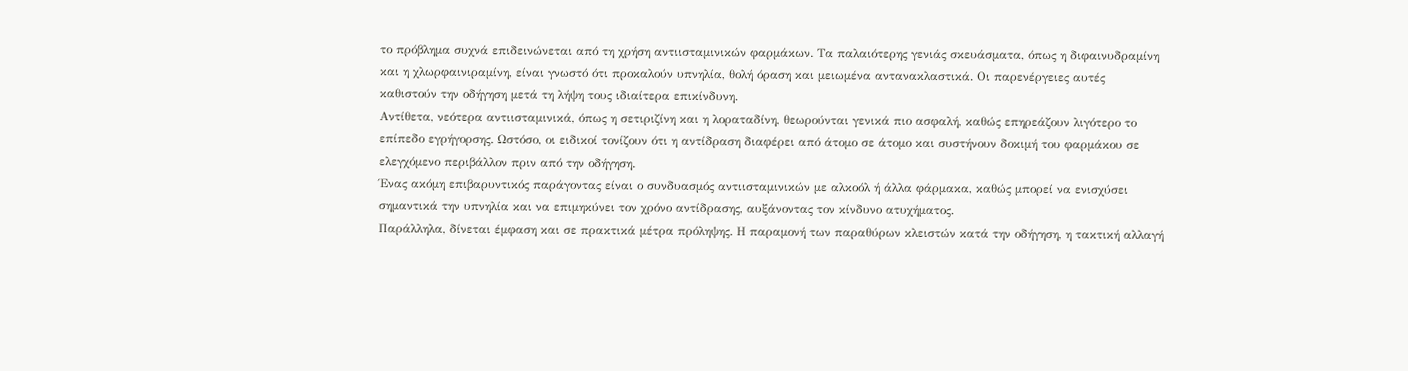το πρόβλημα συχνά επιδεινώνεται από τη χρήση αντιισταμινικών φαρμάκων. Τα παλαιότερης γενιάς σκευάσματα, όπως η διφαινυδραμίνη και η χλωρφαινιραμίνη, είναι γνωστό ότι προκαλούν υπνηλία, θολή όραση και μειωμένα αντανακλαστικά. Οι παρενέργειες αυτές καθιστούν την οδήγηση μετά τη λήψη τους ιδιαίτερα επικίνδυνη.
Αντίθετα, νεότερα αντιισταμινικά, όπως η σετιριζίνη και η λοραταδίνη, θεωρούνται γενικά πιο ασφαλή, καθώς επηρεάζουν λιγότερο το επίπεδο εγρήγορσης. Ωστόσο, οι ειδικοί τονίζουν ότι η αντίδραση διαφέρει από άτομο σε άτομο και συστήνουν δοκιμή του φαρμάκου σε ελεγχόμενο περιβάλλον πριν από την οδήγηση.
Ένας ακόμη επιβαρυντικός παράγοντας είναι ο συνδυασμός αντιισταμινικών με αλκοόλ ή άλλα φάρμακα, καθώς μπορεί να ενισχύσει σημαντικά την υπνηλία και να επιμηκύνει τον χρόνο αντίδρασης, αυξάνοντας τον κίνδυνο ατυχήματος.
Παράλληλα, δίνεται έμφαση και σε πρακτικά μέτρα πρόληψης. Η παραμονή των παραθύρων κλειστών κατά την οδήγηση, η τακτική αλλαγή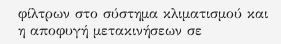φίλτρων στο σύστημα κλιματισμού και η αποφυγή μετακινήσεων σε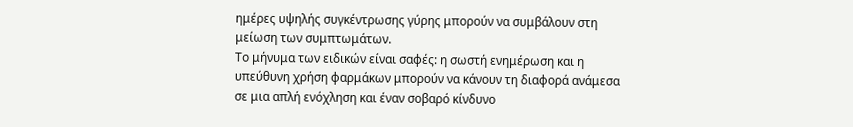ημέρες υψηλής συγκέντρωσης γύρης μπορούν να συμβάλουν στη μείωση των συμπτωμάτων.
Το μήνυμα των ειδικών είναι σαφές: η σωστή ενημέρωση και η υπεύθυνη χρήση φαρμάκων μπορούν να κάνουν τη διαφορά ανάμεσα σε μια απλή ενόχληση και έναν σοβαρό κίνδυνο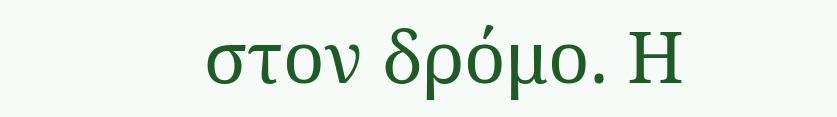στον δρόμο. Η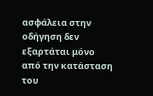ασφάλεια στην οδήγηση δεν εξαρτάται μόνο από την κατάσταση του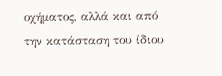οχήματος, αλλά και από την κατάσταση του ίδιου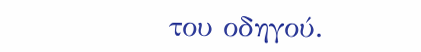του οδηγού.